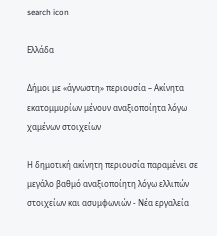search icon

Ελλάδα

Δήμοι με «άγνωστη» περιουσία – Ακίνητα εκατομμυρίων μένουν αναξιοποίητα λόγω χαμένων στοιχείων

Η δημοτική ακίνητη περιουσία παραμένει σε μεγάλο βαθμό αναξιοποίητη λόγω ελλιπών στοιχείων και ασυμφωνιών - Νέα εργαλεία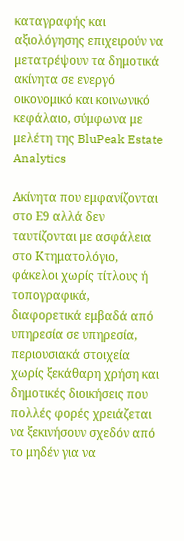καταγραφής και αξιολόγησης επιχειρούν να μετατρέψουν τα δημοτικά ακίνητα σε ενεργό οικονομικό και κοινωνικό κεφάλαιο, σύμφωνα με μελέτη της BluPeak Estate Analytics

Ακίνητα που εμφανίζονται στο Ε9 αλλά δεν ταυτίζονται με ασφάλεια στο Κτηματολόγιο, φάκελοι χωρίς τίτλους ή τοπογραφικά, διαφορετικά εμβαδά από υπηρεσία σε υπηρεσία, περιουσιακά στοιχεία χωρίς ξεκάθαρη χρήση και δημοτικές διοικήσεις που πολλές φορές χρειάζεται να ξεκινήσουν σχεδόν από το μηδέν για να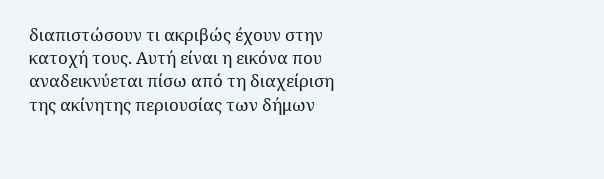διαπιστώσουν τι ακριβώς έχουν στην κατοχή τους. Αυτή είναι η εικόνα που αναδεικνύεται πίσω από τη διαχείριση της ακίνητης περιουσίας των δήμων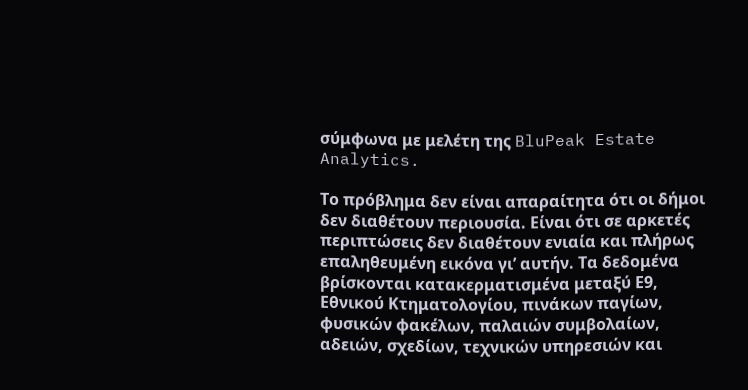σύμφωνα με μελέτη της BluPeak Estate Analytics.

Το πρόβλημα δεν είναι απαραίτητα ότι οι δήμοι δεν διαθέτουν περιουσία. Είναι ότι σε αρκετές περιπτώσεις δεν διαθέτουν ενιαία και πλήρως επαληθευμένη εικόνα γι’ αυτήν. Τα δεδομένα βρίσκονται κατακερματισμένα μεταξύ Ε9, Εθνικού Κτηματολογίου, πινάκων παγίων, φυσικών φακέλων, παλαιών συμβολαίων, αδειών, σχεδίων, τεχνικών υπηρεσιών και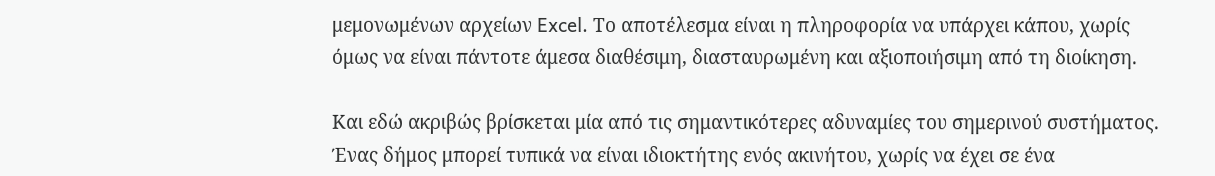μεμονωμένων αρχείων Excel. Το αποτέλεσμα είναι η πληροφορία να υπάρχει κάπου, χωρίς όμως να είναι πάντοτε άμεσα διαθέσιμη, διασταυρωμένη και αξιοποιήσιμη από τη διοίκηση.

Και εδώ ακριβώς βρίσκεται μία από τις σημαντικότερες αδυναμίες του σημερινού συστήματος. Ένας δήμος μπορεί τυπικά να είναι ιδιοκτήτης ενός ακινήτου, χωρίς να έχει σε ένα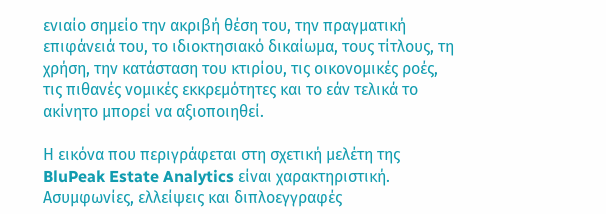ενιαίο σημείο την ακριβή θέση του, την πραγματική επιφάνειά του, το ιδιοκτησιακό δικαίωμα, τους τίτλους, τη χρήση, την κατάσταση του κτιρίου, τις οικονομικές ροές, τις πιθανές νομικές εκκρεμότητες και το εάν τελικά το ακίνητο μπορεί να αξιοποιηθεί.

Η εικόνα που περιγράφεται στη σχετική μελέτη της BluPeak Estate Analytics είναι χαρακτηριστική. Ασυμφωνίες, ελλείψεις και διπλοεγγραφές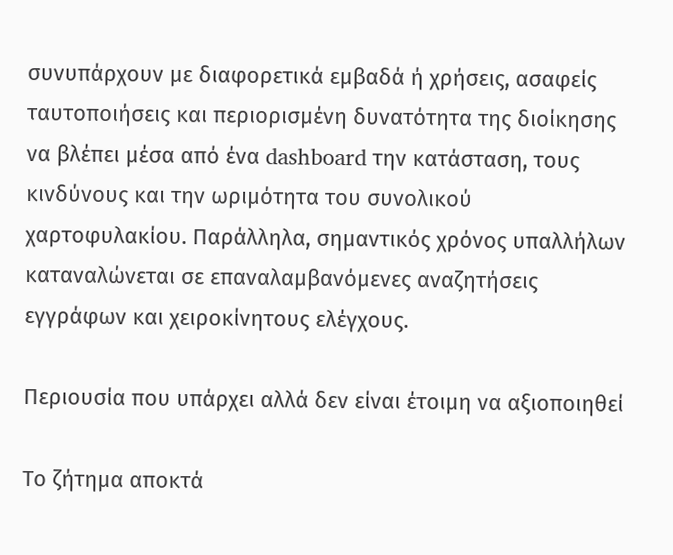συνυπάρχουν με διαφορετικά εμβαδά ή χρήσεις, ασαφείς ταυτοποιήσεις και περιορισμένη δυνατότητα της διοίκησης να βλέπει μέσα από ένα dashboard την κατάσταση, τους κινδύνους και την ωριμότητα του συνολικού χαρτοφυλακίου. Παράλληλα, σημαντικός χρόνος υπαλλήλων καταναλώνεται σε επαναλαμβανόμενες αναζητήσεις εγγράφων και χειροκίνητους ελέγχους.

Περιουσία που υπάρχει αλλά δεν είναι έτοιμη να αξιοποιηθεί

Το ζήτημα αποκτά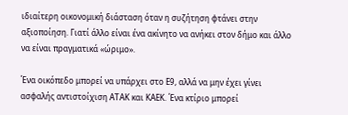ιδιαίτερη οικονομική διάσταση όταν η συζήτηση φτάνει στην αξιοποίηση. Γιατί άλλο είναι ένα ακίνητο να ανήκει στον δήμο και άλλο να είναι πραγματικά «ώριμο».

Ένα οικόπεδο μπορεί να υπάρχει στο Ε9, αλλά να μην έχει γίνει ασφαλής αντιστοίχιση ΑΤΑΚ και ΚΑΕΚ. Ένα κτίριο μπορεί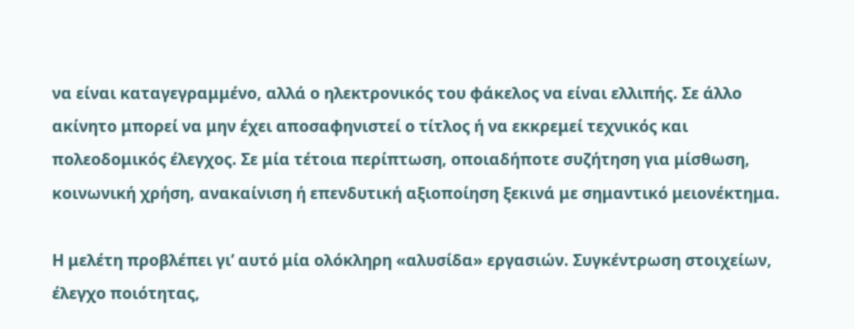να είναι καταγεγραμμένο, αλλά ο ηλεκτρονικός του φάκελος να είναι ελλιπής. Σε άλλο ακίνητο μπορεί να μην έχει αποσαφηνιστεί ο τίτλος ή να εκκρεμεί τεχνικός και πολεοδομικός έλεγχος. Σε μία τέτοια περίπτωση, οποιαδήποτε συζήτηση για μίσθωση, κοινωνική χρήση, ανακαίνιση ή επενδυτική αξιοποίηση ξεκινά με σημαντικό μειονέκτημα.

Η μελέτη προβλέπει γι’ αυτό μία ολόκληρη «αλυσίδα» εργασιών. Συγκέντρωση στοιχείων, έλεγχο ποιότητας,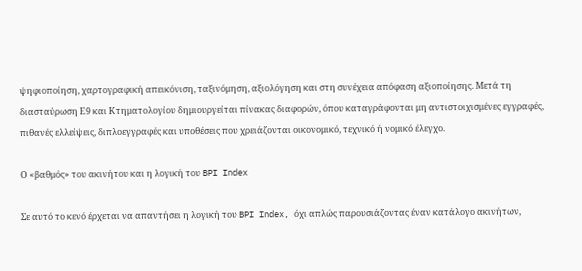ψηφιοποίηση, χαρτογραφική απεικόνιση, ταξινόμηση, αξιολόγηση και στη συνέχεια απόφαση αξιοποίησης. Μετά τη διασταύρωση Ε9 και Κτηματολογίου δημιουργείται πίνακας διαφορών, όπου καταγράφονται μη αντιστοιχισμένες εγγραφές, πιθανές ελλείψεις, διπλοεγγραφές και υποθέσεις που χρειάζονται οικονομικό, τεχνικό ή νομικό έλεγχο.

Ο «βαθμός» του ακινήτου και η λογική του BPI Index

Σε αυτό το κενό έρχεται να απαντήσει η λογική του BPI Index, όχι απλώς παρουσιάζοντας έναν κατάλογο ακινήτων,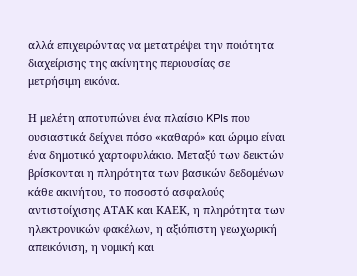αλλά επιχειρώντας να μετατρέψει την ποιότητα διαχείρισης της ακίνητης περιουσίας σε μετρήσιμη εικόνα.

Η μελέτη αποτυπώνει ένα πλαίσιο KPIs που ουσιαστικά δείχνει πόσο «καθαρό» και ώριμο είναι ένα δημοτικό χαρτοφυλάκιο. Μεταξύ των δεικτών βρίσκονται η πληρότητα των βασικών δεδομένων κάθε ακινήτου, το ποσοστό ασφαλούς αντιστοίχισης ΑΤΑΚ και ΚΑΕΚ, η πληρότητα των ηλεκτρονικών φακέλων, η αξιόπιστη γεωχωρική απεικόνιση, η νομική και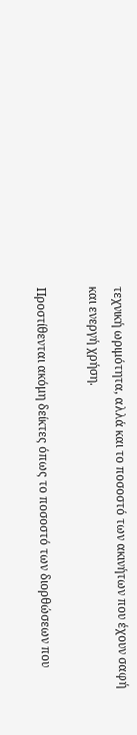τεχνική ωριμότητα, αλλά και το ποσοστό των ακινήτων που έχουν σαφή και ενεργή χρήση.

Προστίθενται ακόμη δείκτες όπως το ποσοστό των διορθώσεων που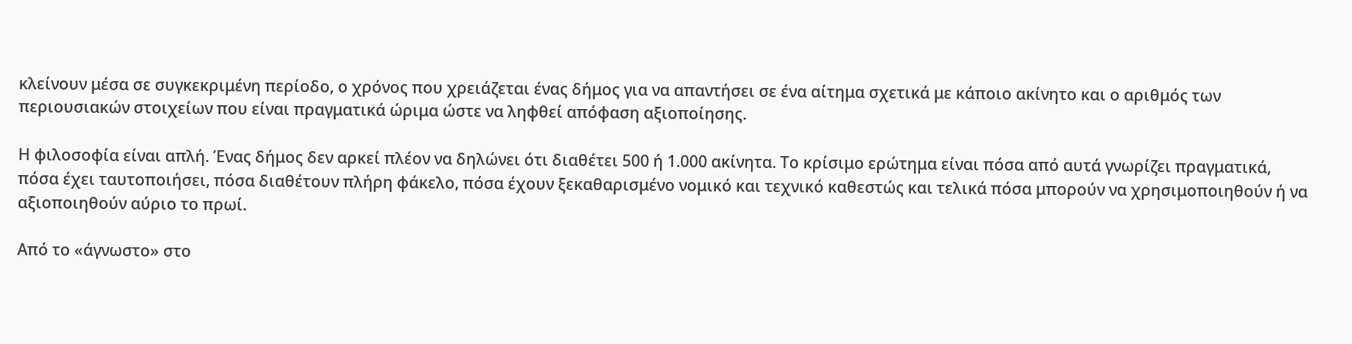κλείνουν μέσα σε συγκεκριμένη περίοδο, ο χρόνος που χρειάζεται ένας δήμος για να απαντήσει σε ένα αίτημα σχετικά με κάποιο ακίνητο και ο αριθμός των περιουσιακών στοιχείων που είναι πραγματικά ώριμα ώστε να ληφθεί απόφαση αξιοποίησης.

Η φιλοσοφία είναι απλή. Ένας δήμος δεν αρκεί πλέον να δηλώνει ότι διαθέτει 500 ή 1.000 ακίνητα. Το κρίσιμο ερώτημα είναι πόσα από αυτά γνωρίζει πραγματικά, πόσα έχει ταυτοποιήσει, πόσα διαθέτουν πλήρη φάκελο, πόσα έχουν ξεκαθαρισμένο νομικό και τεχνικό καθεστώς και τελικά πόσα μπορούν να χρησιμοποιηθούν ή να αξιοποιηθούν αύριο το πρωί.

Από το «άγνωστο» στο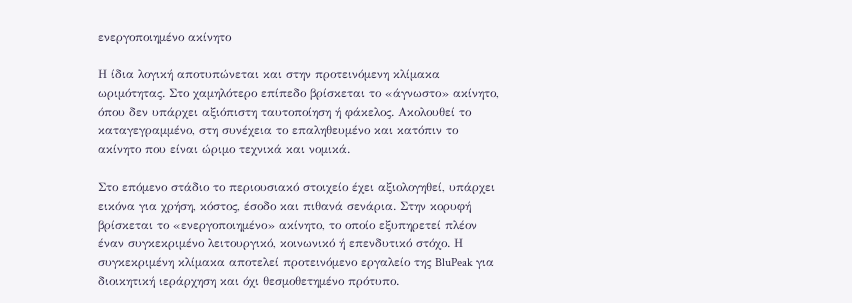ενεργοποιημένο ακίνητο

Η ίδια λογική αποτυπώνεται και στην προτεινόμενη κλίμακα ωριμότητας. Στο χαμηλότερο επίπεδο βρίσκεται το «άγνωστο» ακίνητο, όπου δεν υπάρχει αξιόπιστη ταυτοποίηση ή φάκελος. Ακολουθεί το καταγεγραμμένο, στη συνέχεια το επαληθευμένο και κατόπιν το ακίνητο που είναι ώριμο τεχνικά και νομικά.

Στο επόμενο στάδιο το περιουσιακό στοιχείο έχει αξιολογηθεί, υπάρχει εικόνα για χρήση, κόστος, έσοδο και πιθανά σενάρια. Στην κορυφή βρίσκεται το «ενεργοποιημένο» ακίνητο, το οποίο εξυπηρετεί πλέον έναν συγκεκριμένο λειτουργικό, κοινωνικό ή επενδυτικό στόχο. Η συγκεκριμένη κλίμακα αποτελεί προτεινόμενο εργαλείο της BluPeak για διοικητική ιεράρχηση και όχι θεσμοθετημένο πρότυπο.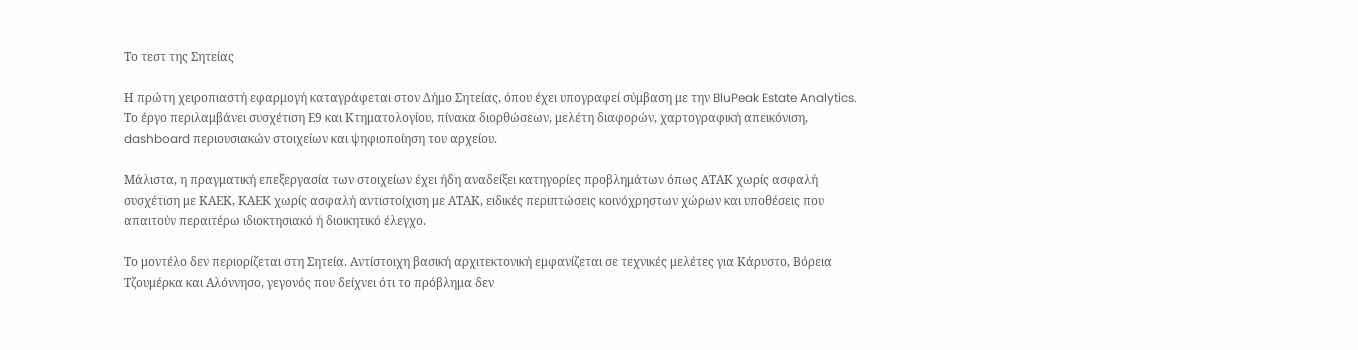Το τεστ της Σητείας

Η πρώτη χειροπιαστή εφαρμογή καταγράφεται στον Δήμο Σητείας, όπου έχει υπογραφεί σύμβαση με την BluPeak Estate Analytics. Το έργο περιλαμβάνει συσχέτιση Ε9 και Κτηματολογίου, πίνακα διορθώσεων, μελέτη διαφορών, χαρτογραφική απεικόνιση, dashboard περιουσιακών στοιχείων και ψηφιοποίηση του αρχείου.

Μάλιστα, η πραγματική επεξεργασία των στοιχείων έχει ήδη αναδείξει κατηγορίες προβλημάτων όπως ΑΤΑΚ χωρίς ασφαλή συσχέτιση με ΚΑΕΚ, ΚΑΕΚ χωρίς ασφαλή αντιστοίχιση με ΑΤΑΚ, ειδικές περιπτώσεις κοινόχρηστων χώρων και υποθέσεις που απαιτούν περαιτέρω ιδιοκτησιακό ή διοικητικό έλεγχο.

Το μοντέλο δεν περιορίζεται στη Σητεία. Αντίστοιχη βασική αρχιτεκτονική εμφανίζεται σε τεχνικές μελέτες για Κάρυστο, Βόρεια Τζουμέρκα και Αλόννησο, γεγονός που δείχνει ότι το πρόβλημα δεν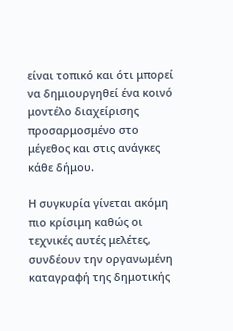είναι τοπικό και ότι μπορεί να δημιουργηθεί ένα κοινό μοντέλο διαχείρισης προσαρμοσμένο στο μέγεθος και στις ανάγκες κάθε δήμου.

Η συγκυρία γίνεται ακόμη πιο κρίσιμη καθώς οι τεχνικές αυτές μελέτες, συνδέουν την οργανωμένη καταγραφή της δημοτικής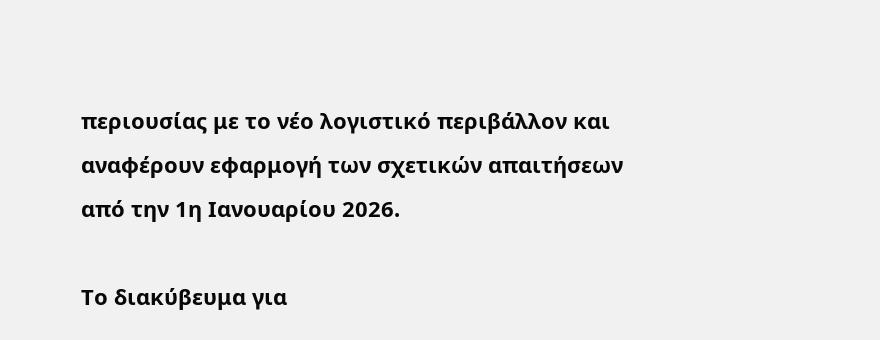περιουσίας με το νέο λογιστικό περιβάλλον και αναφέρουν εφαρμογή των σχετικών απαιτήσεων από την 1η Ιανουαρίου 2026.

Το διακύβευμα για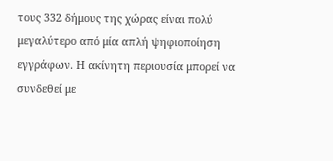τους 332 δήμους της χώρας είναι πολύ μεγαλύτερο από μία απλή ψηφιοποίηση εγγράφων. Η ακίνητη περιουσία μπορεί να συνδεθεί με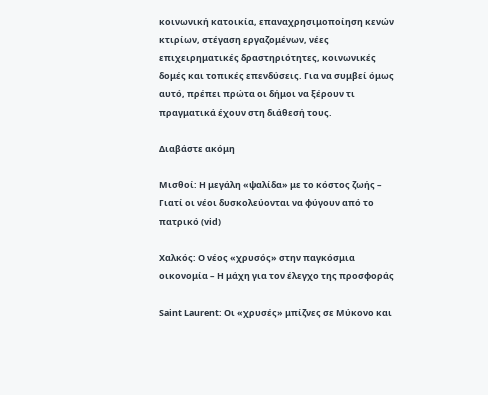κοινωνική κατοικία, επαναχρησιμοποίηση κενών κτιρίων, στέγαση εργαζομένων, νέες επιχειρηματικές δραστηριότητες, κοινωνικές δομές και τοπικές επενδύσεις. Για να συμβεί όμως αυτό, πρέπει πρώτα οι δήμοι να ξέρουν τι πραγματικά έχουν στη διάθεσή τους.

Διαβάστε ακόμη

Μισθοί: Η μεγάλη «ψαλίδα» με το κόστος ζωής – Γιατί οι νέοι δυσκολεύονται να φύγουν από το πατρικό (vid)

Χαλκός: Ο νέος «χρυσός» στην παγκόσμια οικονομία – Η μάχη για τον έλεγχο της προσφοράς

Saint Laurent: Οι «χρυσές» μπίζνες σε Μύκονο και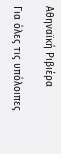Αθηναϊκή Ριβιέρα

Για όλες τις υπόλοιπες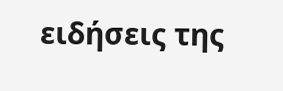ειδήσεις της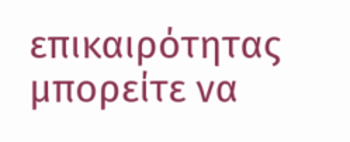επικαιρότητας μπορείτε να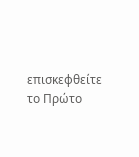επισκεφθείτε το Πρώτο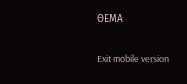ΘΕΜΑ

Exit mobile version